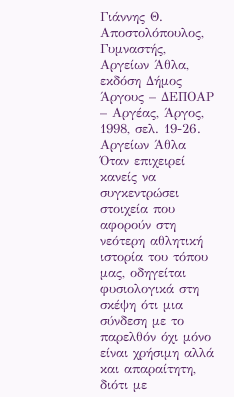Γιάννης Θ. Αποστολόπουλος, Γυμναστής, Αργείων Άθλα, εκδόση Δήμος Άργους – ΔΕΠΟΑΡ – Αργέας, Άργος, 1998, σελ. 19-26.
Αργείων Άθλα
Όταν επιχειρεί κανείς να συγκεντρώσει στοιχεία που αφορούν στη νεότερη αθλητική ιστορία του τόπου μας, οδηγείται φυσιολογικά στη σκέψη ότι μια σύνδεση με το παρελθόν όχι μόνο είναι χρήσιμη αλλά και απαραίτητη, διότι με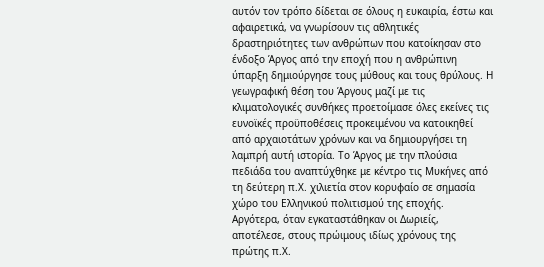αυτόν τον τρόπο δίδεται σε όλους η ευκαιρία, έστω και αφαιρετικά, να γνωρίσουν τις αθλητικές δραστηριότητες των ανθρώπων που κατοίκησαν στο ένδοξο Άργος από την εποχή που η ανθρώπινη ύπαρξη δημιούργησε τους μύθους και τους θρύλους. Η γεωγραφική θέση του Άργους μαζί με τις κλιματολογικές συνθήκες προετοίμασε όλες εκείνες τις ευνοϊκές προϋποθέσεις προκειμένου να κατοικηθεί από αρχαιοτάτων χρόνων και να δημιουργήσει τη λαμπρή αυτή ιστορία. Το Άργος με την πλούσια πεδιάδα του αναπτύχθηκε με κέντρο τις Μυκήνες από τη δεύτερη π.Χ. χιλιετία στον κορυφαίο σε σημασία χώρο του Ελληνικού πολιτισμού της εποχής. Αργότερα, όταν εγκαταστάθηκαν οι Δωριείς, αποτέλεσε, στους πρώιμους ιδίως χρόνους της πρώτης π.Χ.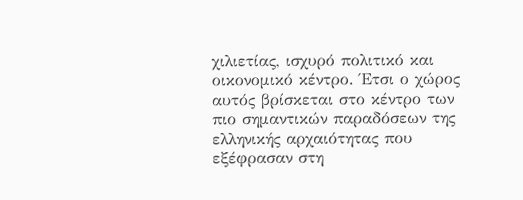χιλιετίας, ισχυρό πολιτικό και οικονομικό κέντρο. Έτσι ο χώρος αυτός βρίσκεται στο κέντρο των πιο σημαντικών παραδόσεων της ελληνικής αρχαιότητας που εξέφρασαν στη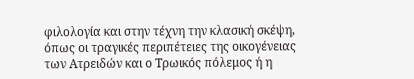φιλολογία και στην τέχνη την κλασική σκέψη, όπως οι τραγικές περιπέτειες της οικογένειας των Ατρειδών και ο Τρωικός πόλεμος ή η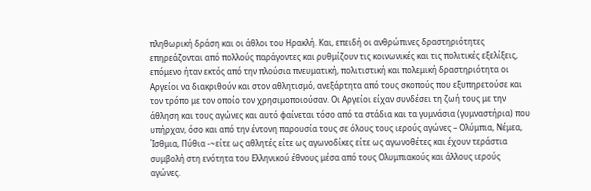πληθωρική δράση και οι άθλοι του Ηρακλή. Και, επειδή οι ανθρώπινες δραστηριότητες επηρεάζονται από πολλούς παράγοντες και ρυθμίζουν τις κοινωνικές και τις πολιτικές εξελίξεις, επόμενο ήταν εκτός από την πλούσια πνευματική, πολιτιστική και πολεμική δραστηριότητα οι Αργείοι να διακριθούν και στον αθλητισμό, ανεξάρτητα από τους σκοπούς που εξυπηρετούσε και τον τρόπο με τον οποίο τον χρησιμοποιούσαν. Οι Αργείοι είχαν συνδέσει τη ζωή τους με την άθληση και τους αγώνες και αυτό φαίνεται τόσο από τα στάδια και τα γυμνάσια (γυμναστήρια) που υπήρχαν, όσο και από την έντονη παρουσία τους σε όλους τους ιερούς αγώνες – Ολύμπια, Νέμεα, Ίσθμια, Πύθια -~είτε ως αθλητές είτε ως αγωνοδίκες είτε ως αγωνοθέτες και έχουν τεράστια συμβολή στη ενότητα του Ελληνικού έθνους μέσα από τους Ολυμπιακούς και άλλους ιερούς αγώνες.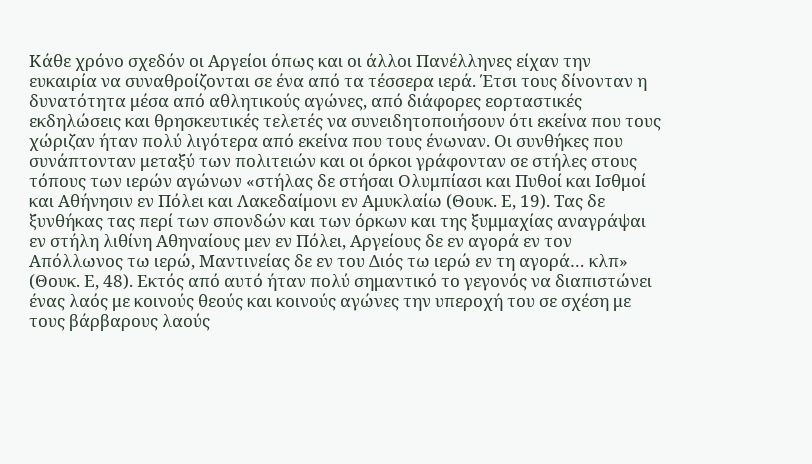Κάθε χρόνο σχεδόν οι Αργείοι όπως και οι άλλοι Πανέλληνες είχαν την ευκαιρία να συναθροίζονται σε ένα από τα τέσσερα ιερά. Έτσι τους δίνονταν η δυνατότητα μέσα από αθλητικούς αγώνες, από διάφορες εορταστικές εκδηλώσεις και θρησκευτικές τελετές να συνειδητοποιήσουν ότι εκείνα που τους χώριζαν ήταν πολύ λιγότερα από εκείνα που τους ένωναν. Οι συνθήκες που συνάπτονταν μεταξύ των πολιτειών και οι όρκοι γράφονταν σε στήλες στους τόπους των ιερών αγώνων «στήλας δε στήσαι Ολυμπίασι και Πυθοί και Ισθμοί και Αθήνησιν εν Πόλει και Λακεδαίμονι εν Αμυκλαίω (Θουκ. Ε, 19). Τας δε ξυνθήκας τας περί των σπονδών και των όρκων και της ξυμμαχίας αναγράψαι εν στήλη λιθίνη Αθηναίους μεν εν Πόλει, Αργείους δε εν αγορά εν τον Απόλλωνος τω ιερώ, Μαντινείας δε εν του Διός τω ιερώ εν τη αγορά… κλπ» (Θουκ. Ε, 48). Εκτός από αυτό ήταν πολύ σημαντικό το γεγονός να διαπιστώνει ένας λαός με κοινούς θεούς και κοινούς αγώνες την υπεροχή του σε σχέση με τους βάρβαρους λαούς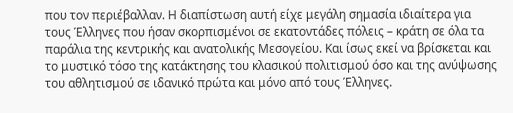που τον περιέβαλλαν. Η διαπίστωση αυτή είχε μεγάλη σημασία ιδιαίτερα για τους Έλληνες που ήσαν σκορπισμένοι σε εκατοντάδες πόλεις – κράτη σε όλα τα παράλια της κεντρικής και ανατολικής Μεσογείου. Και ίσως εκεί να βρίσκεται και το μυστικό τόσο της κατάκτησης του κλασικού πολιτισμού όσο και της ανύψωσης του αθλητισμού σε ιδανικό πρώτα και μόνο από τους Έλληνες.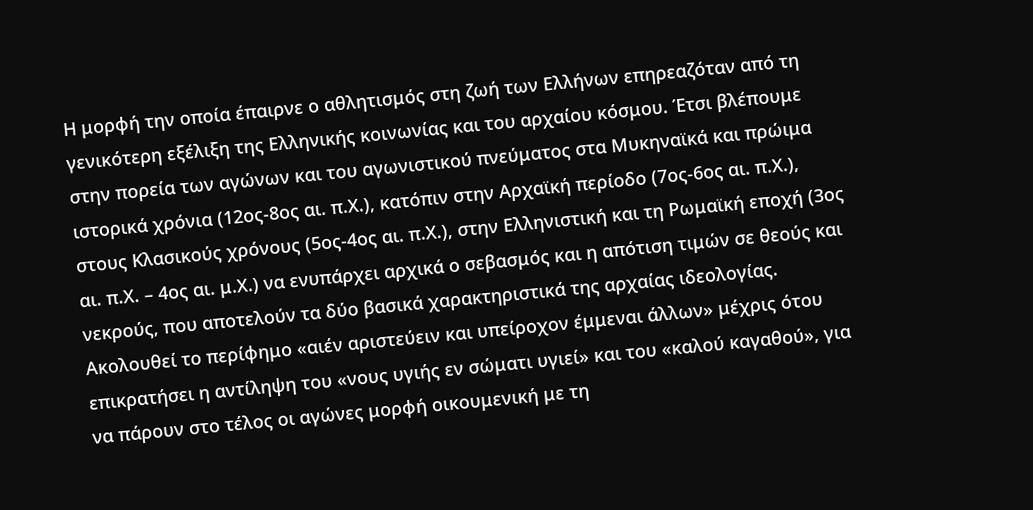Η μορφή την οποία έπαιρνε ο αθλητισμός στη ζωή των Ελλήνων επηρεαζόταν από τη γενικότερη εξέλιξη της Ελληνικής κοινωνίας και του αρχαίου κόσμου. Έτσι βλέπουμε στην πορεία των αγώνων και του αγωνιστικού πνεύματος στα Μυκηναϊκά και πρώιμα ιστορικά χρόνια (12ος-8ος αι. π.Χ.), κατόπιν στην Αρχαϊκή περίοδο (7ος-6ος αι. π.Χ.), στους Κλασικούς χρόνους (5ος-4ος αι. π.Χ.), στην Ελληνιστική και τη Ρωμαϊκή εποχή (3ος αι. π.Χ. – 4ος αι. μ.Χ.) να ενυπάρχει αρχικά ο σεβασμός και η απότιση τιμών σε θεούς και νεκρούς, που αποτελούν τα δύο βασικά χαρακτηριστικά της αρχαίας ιδεολογίας. Ακολουθεί το περίφημο «αιέν αριστεύειν και υπείροχον έμμεναι άλλων» μέχρις ότου επικρατήσει η αντίληψη του «νους υγιής εν σώματι υγιεί» και του «καλού καγαθού», για να πάρουν στο τέλος οι αγώνες μορφή οικουμενική με τη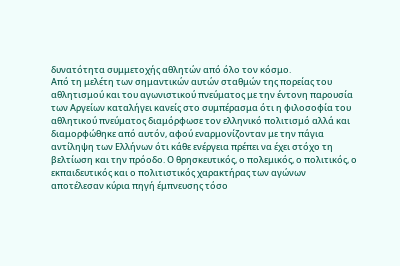δυνατότητα συμμετοχής αθλητών από όλο τον κόσμο.
Από τη μελέτη των σημαντικών αυτών σταθμών της πορείας του αθλητισμού και του αγωνιστικού πνεύματος με την έντονη παρουσία των Αργείων καταλήγει κανείς στο συμπέρασμα ότι η φιλοσοφία του αθλητικού πνεύματος διαμόρφωσε τον ελληνικό πολιτισμό αλλά και διαμορφώθηκε από αυτόν, αφού εναρμονίζονταν με την πάγια αντίληψη των Ελλήνων ότι κάθε ενέργεια πρέπει να έχει στόχο τη βελτίωση και την πρόοδο. Ο θρησκευτικός, ο πολεμικός, ο πολιτικός, ο εκπαιδευτικός και ο πολιτιστικός χαρακτήρας των αγώνων αποτέλεσαν κύρια πηγή έμπνευσης τόσο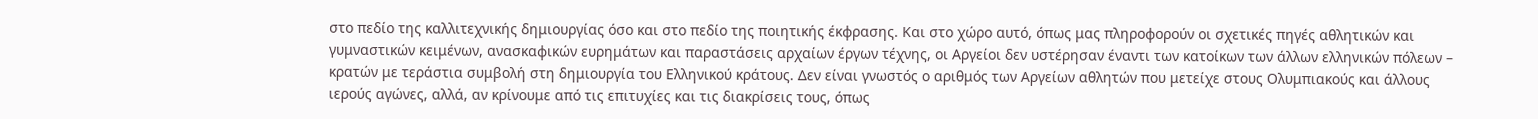στο πεδίο της καλλιτεχνικής δημιουργίας όσο και στο πεδίο της ποιητικής έκφρασης. Και στο χώρο αυτό, όπως μας πληροφορούν οι σχετικές πηγές αθλητικών και γυμναστικών κειμένων, ανασκαφικών ευρημάτων και παραστάσεις αρχαίων έργων τέχνης, οι Αργείοι δεν υστέρησαν έναντι των κατοίκων των άλλων ελληνικών πόλεων – κρατών με τεράστια συμβολή στη δημιουργία του Ελληνικού κράτους. Δεν είναι γνωστός ο αριθμός των Αργείων αθλητών που μετείχε στους Ολυμπιακούς και άλλους ιερούς αγώνες, αλλά, αν κρίνουμε από τις επιτυχίες και τις διακρίσεις τους, όπως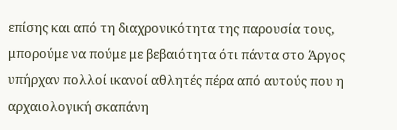επίσης και από τη διαχρονικότητα της παρουσία τους, μπορούμε να πούμε με βεβαιότητα ότι πάντα στο Άργος υπήρχαν πολλοί ικανοί αθλητές πέρα από αυτούς που η αρχαιολογική σκαπάνη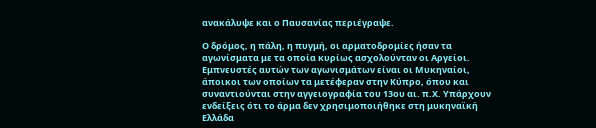ανακάλυψε και ο Παυσανίας περιέγραψε.

Ο δρόμος, η πάλη, η πυγμή, οι αρματοδρομίες ήσαν τα αγωνίσματα με τα οποία κυρίως ασχολούνταν οι Αργείοι. Εμπνευστές αυτών των αγωνισμάτων είναι οι Μυκηναίοι, άποικοι των οποίων τα μετέφεραν στην Κύπρο, όπου και συναντιούνται στην αγγειογραφία του 13ου αι. π.Χ. Υπάρχουν ενδείξεις ότι το άρμα δεν χρησιμοποιήθηκε στη μυκηναϊκή Ελλάδα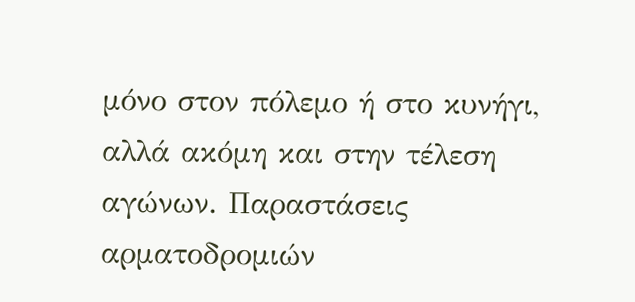μόνο στον πόλεμο ή στο κυνήγι, αλλά ακόμη και στην τέλεση αγώνων. Παραστάσεις αρματοδρομιών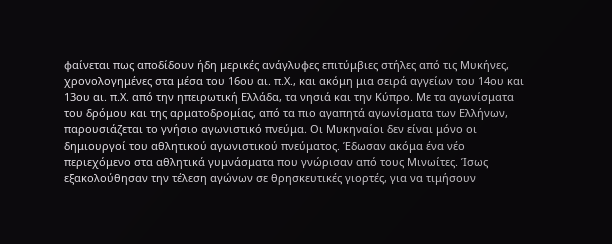φαίνεται πως αποδίδουν ήδη μερικές ανάγλυφες επιτύμβιες στήλες από τις Μυκήνες, χρονολογημένες στα μέσα του 16ου αι. π.Χ., και ακόμη μια σειρά αγγείων του 14ου και 13ου αι. π.Χ. από την ηπειρωτική Ελλάδα, τα νησιά και την Κύπρο. Με τα αγωνίσματα του δρόμου και της αρματοδρομίας, από τα πιο αγαπητά αγωνίσματα των Ελλήνων, παρουσιάζεται το γνήσιο αγωνιστικό πνεύμα. Οι Μυκηναίοι δεν είναι μόνο οι δημιουργοί του αθλητικού αγωνιστικού πνεύματος. Έδωσαν ακόμα ένα νέο περιεχόμενο στα αθλητικά γυμνάσματα που γνώρισαν από τους Μινωίτες. Ίσως εξακολούθησαν την τέλεση αγώνων σε θρησκευτικές γιορτές, για να τιμήσουν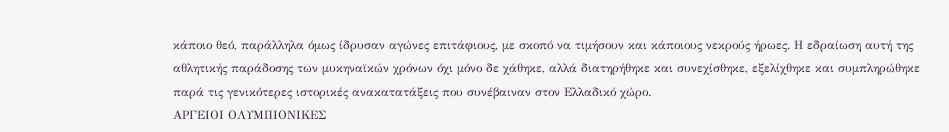κάποιο θεό, παράλληλα όμως ίδρυσαν αγώνες επιτάφιους, με σκοπό να τιμήσουν και κάποιους νεκρούς ήρωες. Η εδραίωση αυτή της αθλητικής παράδοσης των μυκηναϊκών χρόνων όχι μόνο δε χάθηκε, αλλά διατηρήθηκε και συνεχίσθηκε, εξελίχθηκε και συμπληρώθηκε παρά τις γενικότερες ιστορικές ανακατατάξεις που συνέβαιναν στον Ελλαδικό χώρο.
ΑΡΓΕΙΟΙ ΟΛΥΜΠΙΟΝΙΚΕΣ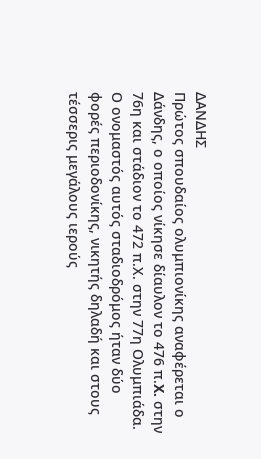ΔΑΝΔΗΣ
Πρώτος σπουδαίος ολυμπιονίκης αναφέρεται ο Δάνδης, ο οποίος νίκησε δίαυλον το 476 π.X. στην 76η και στάδιον το 472 π.Χ. στην 77η Ολυμπιάδα. Ο ονομαστός αυτός σταδιοδρόμος ήταν δύο φορές περιοδονίκης, νικητής δηλαδή και στους τέσσερις μεγάλους ιερούς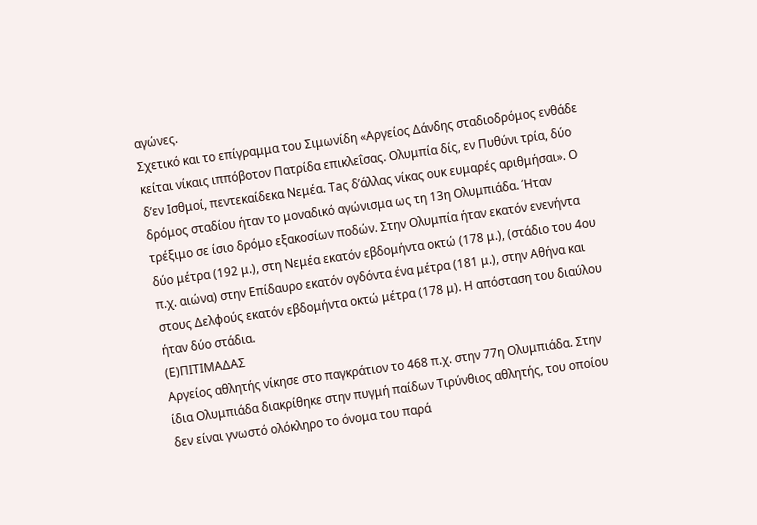αγώνες.
Σχετικό και το επίγραμμα του Σιμωνίδη «Αργείος Δάνδης σταδιοδρόμος ενθάδε κείται νίκαις ιππόβοτον Πατρίδα επικλεΐσας. Ολυμπία δίς, εν Πυθύνι τρία, δύο δ’εν Ισθμοί, πεντεκαίδεκα Νεμέα. Taς δ’άλλας νίκας ουκ ευμαρές αριθμήσαι». Ο δρόμος σταδίου ήταν το μοναδικό αγώνισμα ως τη 13η Ολυμπιάδα. Ήταν τρέξιμο σε ίσιο δρόμο εξακοσίων ποδών. Στην Ολυμπία ήταν εκατόν ενενήντα δύο μέτρα (192 μ.), στη Νεμέα εκατόν εβδομήντα οκτώ (178 μ.), (στάδιο του 4ου π.χ. αιώνα) στην Επίδαυρο εκατόν ογδόντα ένα μέτρα (181 μ.), στην Αθήνα και στους Δελφούς εκατόν εβδομήντα οκτώ μέτρα (178 μ). Η απόσταση του διαύλου ήταν δύο στάδια.
(Ε)ΠΙΤΙΜΑΔΑΣ
Αργείος αθλητής νίκησε στο παγκράτιον το 468 π.χ. στην 77η Ολυμπιάδα. Στην ίδια Ολυμπιάδα διακρίθηκε στην πυγμή παίδων Τιρύνθιος αθλητής, του οποίου δεν είναι γνωστό ολόκληρο το όνομα του παρά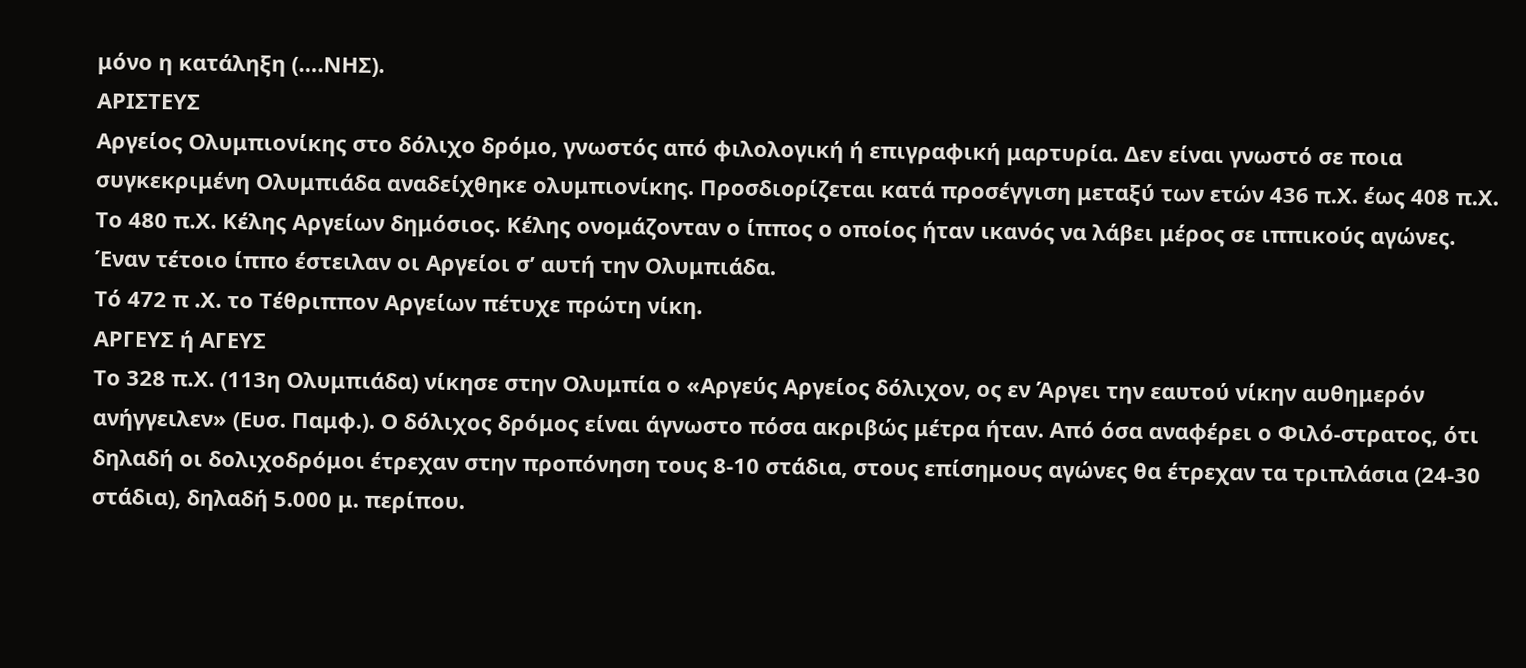μόνο η κατάληξη (….ΝΗΣ).
ΑΡΙΣΤΕΥΣ
Αργείος Ολυμπιονίκης στο δόλιχο δρόμο, γνωστός από φιλολογική ή επιγραφική μαρτυρία. Δεν είναι γνωστό σε ποια συγκεκριμένη Ολυμπιάδα αναδείχθηκε ολυμπιονίκης. Προσδιορίζεται κατά προσέγγιση μεταξύ των ετών 436 π.Χ. έως 408 π.Χ.
Το 480 π.Χ. Κέλης Αργείων δημόσιος. Κέλης ονομάζονταν ο ίππος ο οποίος ήταν ικανός να λάβει μέρος σε ιππικούς αγώνες. Έναν τέτοιο ίππο έστειλαν οι Αργείοι σ’ αυτή την Ολυμπιάδα.
Τό 472 π .Χ. τo Τέθριππον Αργείων πέτυχε πρώτη νίκη.
ΑΡΓΕΥΣ ή ΑΓΕΥΣ
Το 328 π.Χ. (113η Ολυμπιάδα) νίκησε στην Ολυμπία ο «Αργεύς Αργείος δόλιχον, ος εν Άργει την εαυτού νίκην αυθημερόν ανήγγειλεν» (Ευσ. Παμφ.). Ο δόλιχος δρόμος είναι άγνωστο πόσα ακριβώς μέτρα ήταν. Από όσα αναφέρει ο Φιλό-στρατος, ότι δηλαδή οι δολιχοδρόμοι έτρεχαν στην προπόνηση τους 8-10 στάδια, στους επίσημους αγώνες θα έτρεχαν τα τριπλάσια (24-30 στάδια), δηλαδή 5.000 μ. περίπου.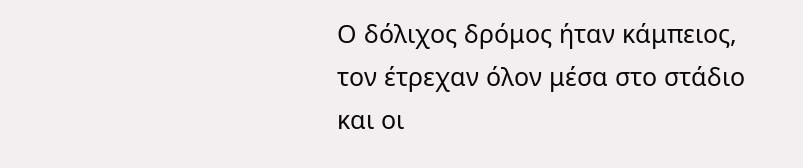Ο δόλιχος δρόμος ήταν κάμπειος, τον έτρεχαν όλον μέσα στο στάδιο και οι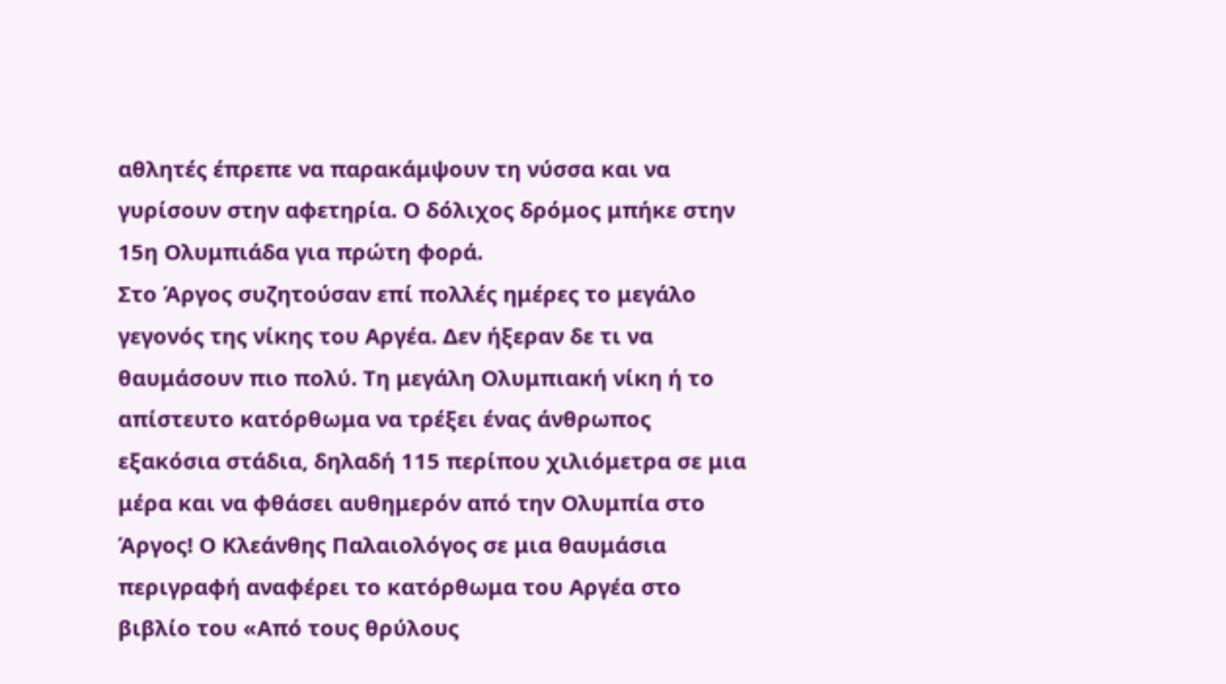αθλητές έπρεπε να παρακάμψουν τη νύσσα και να γυρίσουν στην αφετηρία. Ο δόλιχος δρόμος μπήκε στην 15η Ολυμπιάδα για πρώτη φορά.
Στο Άργος συζητούσαν επί πολλές ημέρες το μεγάλο γεγονός της νίκης του Αργέα. Δεν ήξεραν δε τι να θαυμάσουν πιο πολύ. Τη μεγάλη Ολυμπιακή νίκη ή το απίστευτο κατόρθωμα να τρέξει ένας άνθρωπος εξακόσια στάδια, δηλαδή 115 περίπου χιλιόμετρα σε μια μέρα και να φθάσει αυθημερόν από την Ολυμπία στο Άργος! Ο Κλεάνθης Παλαιολόγος σε μια θαυμάσια περιγραφή αναφέρει το κατόρθωμα του Αργέα στο βιβλίο του «Από τους θρύλους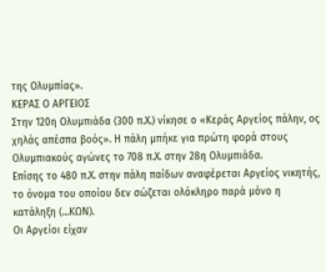της Ολυμπίας».
ΚΕΡΑΣ Ο ΑΡΓΕΙΟΣ
Στην 120η Ολυμπιάδα (300 π.Χ.) νίκησε ο «Κεράς Αργείος πάλην, ος χηλάς απέσπα βοός». Η πάλη μπήκε για πρώτη φορά στους Ολυμπιακούς αγώνες το 708 π.Χ. στην 28η Ολυμπιάδα.
Επίσης το 480 π.Χ. στην πάλη παίδων αναφέρεται Αργείος νικητής, το όνομα του οποίου δεν σώζεται ολόκληρο παρά μόνο η κατάληξη (…ΚΩΝ).
Οι Αργείοι είχαν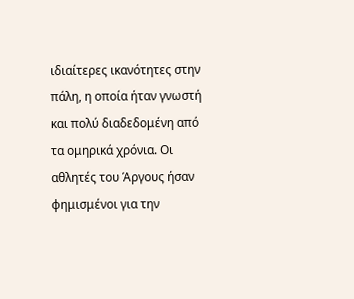ιδιαίτερες ικανότητες στην πάλη, η οποία ήταν γνωστή και πολύ διαδεδομένη από τα ομηρικά χρόνια. Οι αθλητές του Άργους ήσαν φημισμένοι για την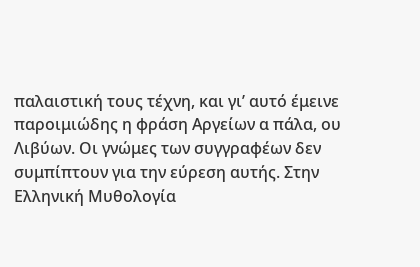παλαιστική τους τέχνη, και γι’ αυτό έμεινε παροιμιώδης η φράση Αργείων α πάλα, ου Λιβύων. Οι γνώμες των συγγραφέων δεν συμπίπτουν για την εύρεση αυτής. Στην Ελληνική Μυθολογία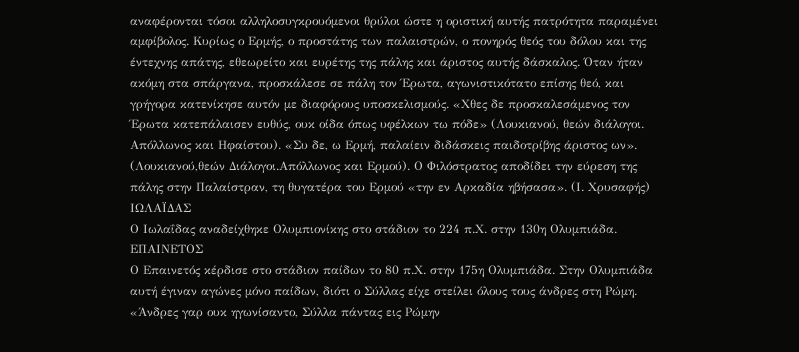αναφέρονται τόσοι αλληλοσυγκρουόμενοι θρύλοι ώστε η οριστική αυτής πατρότητα παραμένει αμφίβολος. Κυρίως ο Ερμής, ο προστάτης των παλαιστρών, ο πονηρός θεός του δόλου και της έντεχνης απάτης, εθεωρείτο και ευρέτης της πάλης και άριστος αυτής δάσκαλος. Όταν ήταν ακόμη στα σπάργανα, προσκάλεσε σε πάλη τον Έρωτα, αγωνιστικότατο επίσης θεό, και γρήγορα κατενίκησε αυτόν με διαφόρους υποσκελισμούς. «Χθες δε προσκαλεσάμενος τον Έρωτα κατεπάλαισεν ευθύς, ουκ οίδα όπως υφέλκων τω πόδε» (Λουκιανού, θεών διάλογοι. Απόλλωνος και Ηφαίστου). «Συ δε, ω Ερμή, παλαίειν διδάσκεις παιδοτρίβης άριστος ων». (Λουκιανού,θεών Διάλογοι.Απόλλωνος και Ερμού). Ο Φιλόστρατος αποδίδει την εύρεση της πάλης στην Παλαίστραν, τη θυγατέρα του Ερμού «την εν Αρκαδία ηβήσασα». (Ι. Χρυσαφής)
ΙΩΛΑΪΔΑΣ
Ο Ιωλαΐδας αναδείχθηκε Ολυμπιονίκης στο στάδιον το 224 π.Χ. στην 130η Ολυμπιάδα.
ΕΠΑΙΝΕΤΟΣ
Ο Επαινετός κέρδισε στο στάδιον παίδων το 80 π.Χ. στην 175η Ολυμπιάδα. Στην Ολυμπιάδα αυτή έγιναν αγώνες μόνο παίδων, διότι ο Σύλλας είχε στείλει όλους τους άνδρες στη Ρώμη. «Άνδρες γαρ ουκ ηγωνίσαντο, Σύλλα πάντας εις Ρώμην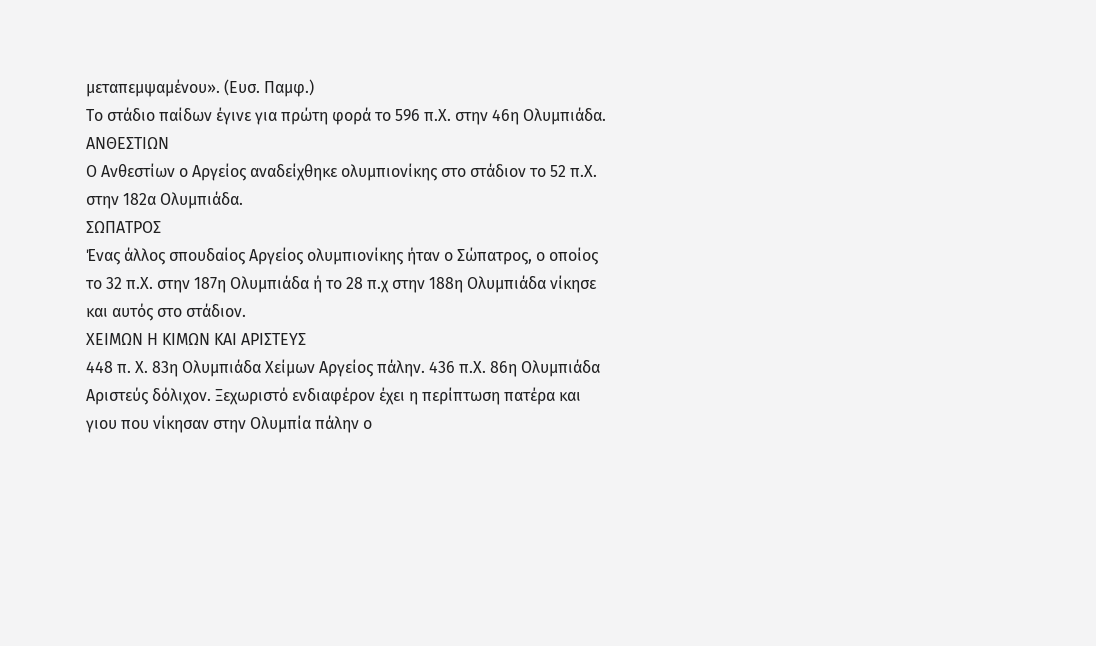μεταπεμψαμένου». (Ευσ. Παμφ.)
Το στάδιο παίδων έγινε για πρώτη φορά το 596 π.Χ. στην 46η Ολυμπιάδα.
ΑΝΘΕΣΤΙΩΝ
Ο Ανθεστίων ο Αργείος αναδείχθηκε ολυμπιονίκης στο στάδιον το 52 π.Χ. στην 182α Ολυμπιάδα.
ΣΩΠΑΤΡΟΣ
Ένας άλλος σπουδαίος Αργείος ολυμπιονίκης ήταν ο Σώπατρος, ο οποίος το 32 π.Χ. στην 187η Ολυμπιάδα ή το 28 π.χ στην 188η Ολυμπιάδα νίκησε και αυτός στο στάδιον.
ΧΕΙΜΩΝ Η ΚΙΜΩΝ ΚΑΙ ΑΡΙΣΤΕΥΣ
448 π. Χ. 83η Ολυμπιάδα Χείμων Αργείος πάλην. 436 π.Χ. 86η Ολυμπιάδα Αριστεύς δόλιχον. Ξεχωριστό ενδιαφέρον έχει η περίπτωση πατέρα και γιου που νίκησαν στην Ολυμπία πάλην ο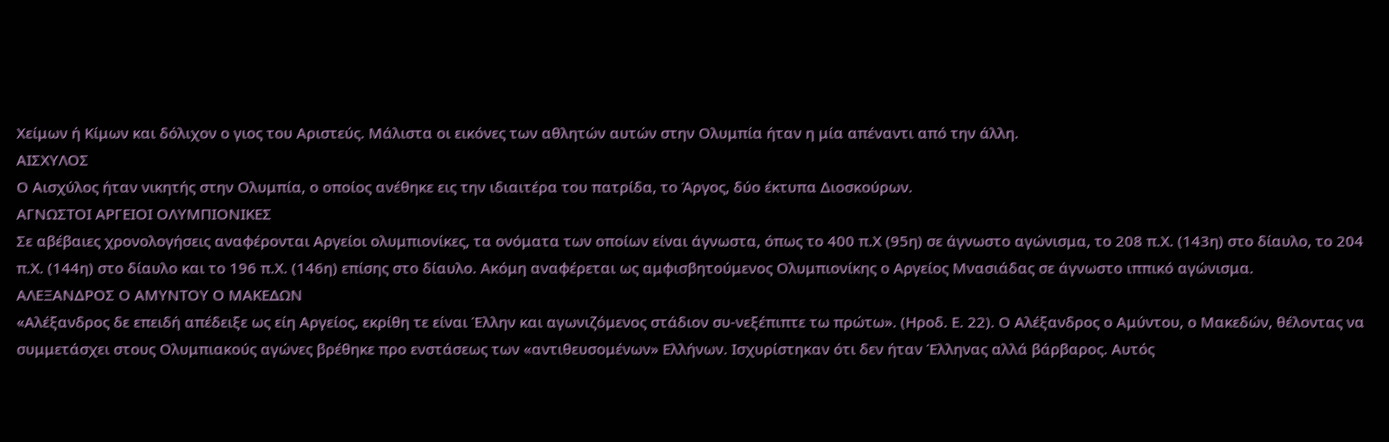Χείμων ή Κίμων και δόλιχον ο γιος του Αριστεύς. Μάλιστα οι εικόνες των αθλητών αυτών στην Ολυμπία ήταν η μία απέναντι από την άλλη.
ΑΙΣΧΥΛΟΣ
Ο Αισχύλος ήταν νικητής στην Ολυμπία, ο οποίος ανέθηκε εις την ιδιαιτέρα του πατρίδα, το Άργος, δύο έκτυπα Διοσκούρων.
ΑΓΝΩΣΤΟΙ ΑΡΓΕΙΟΙ ΟΛΥΜΠΙΟΝΙΚΕΣ
Σε αβέβαιες χρονολογήσεις αναφέρονται Αργείοι ολυμπιονίκες, τα ονόματα των οποίων είναι άγνωστα, όπως το 400 π.Χ (95η) σε άγνωστο αγώνισμα, το 208 π.Χ. (143η) στο δίαυλο, το 204 π.Χ. (144η) στο δίαυλο και το 196 π.Χ. (146η) επίσης στο δίαυλο. Ακόμη αναφέρεται ως αμφισβητούμενος Ολυμπιονίκης ο Αργείος Μνασιάδας σε άγνωστο ιππικό αγώνισμα.
ΑΛΕΞΑΝΔΡΟΣ Ο ΑΜΥΝΤΟΥ Ο ΜΑΚΕΔΩΝ
«Αλέξανδρος δε επειδή απέδειξε ως είη Αργείος, εκρίθη τε είναι Έλλην και αγωνιζόμενος στάδιον συ-νεξέπιπτε τω πρώτω». (Ηροδ. Ε. 22). Ο Αλέξανδρος ο Αμύντου, ο Μακεδών, θέλοντας να συμμετάσχει στους Ολυμπιακούς αγώνες βρέθηκε προ ενστάσεως των «αντιθευσομένων» Ελλήνων. Ισχυρίστηκαν ότι δεν ήταν Έλληνας αλλά βάρβαρος. Αυτός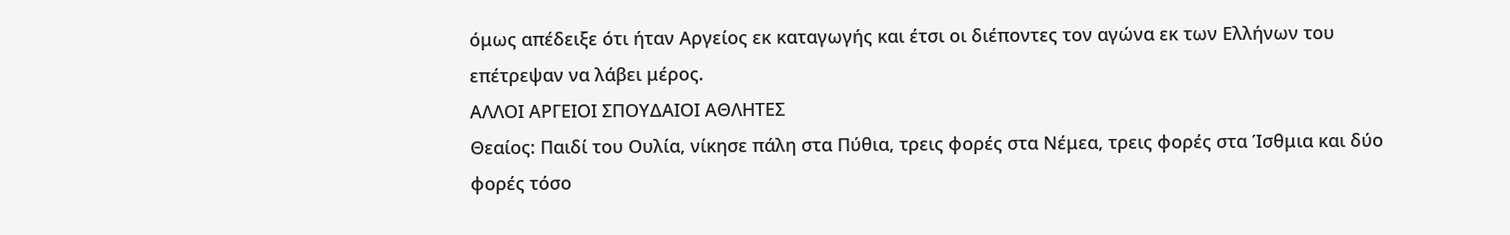όμως απέδειξε ότι ήταν Αργείος εκ καταγωγής και έτσι οι διέποντες τον αγώνα εκ των Ελλήνων του επέτρεψαν να λάβει μέρος.
ΑΛΛΟΙ ΑΡΓΕΙΟΙ ΣΠΟΥΔΑΙΟΙ ΑΘΛΗΤΕΣ
Θεαίος: Παιδί του Ουλία, νίκησε πάλη στα Πύθια, τρεις φορές στα Νέμεα, τρεις φορές στα Ίσθμια και δύο φορές τόσο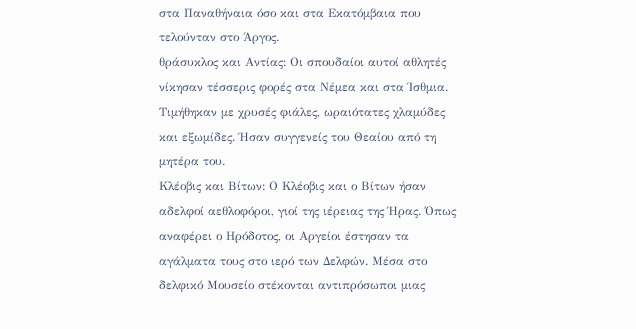στα Παναθήναια όσο και στα Εκατόμβαια που τελούνταν στο Άργος.
θράσυκλος και Αντίας: Οι σπουδαίοι αυτοί αθλητές νίκησαν τέσσερις φορές στα Νέμεα και στα Ίσθμια. Τιμήθηκαν με χρυσές φιάλες, ωραιότατες χλαμύδες και εξωμίδες. Ήσαν συγγενείς του Θεαίου από τη μητέρα του.
Κλέοβις και Βίτων: Ο Κλέοβις και ο Βίτων ήσαν αδελφοί αεθλοφόροι, γιοί της ιέρειας της Ήρας. Όπως αναφέρει ο Ηρόδοτος, οι Αργείοι έστησαν τα αγάλματα τους στο ιερό των Δελφών. Μέσα στο δελφικό Μουσείο στέκονται αντιπρόσωποι μιας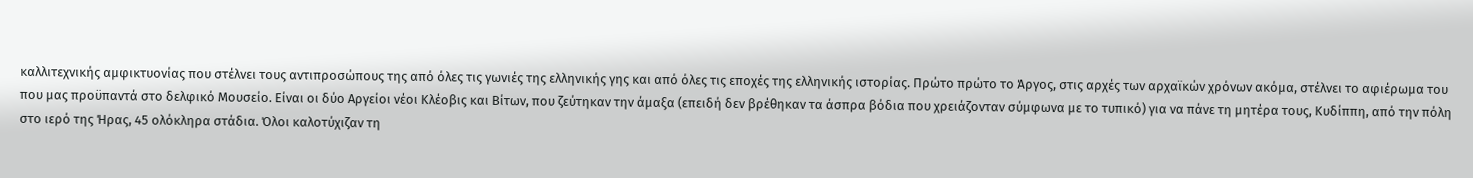καλλιτεχνικής αμφικτυονίας που στέλνει τους αντιπροσώπους της από όλες τις γωνιές της ελληνικής γης και από όλες τις εποχές της ελληνικής ιστορίας. Πρώτο πρώτο το Άργος, στις αρχές των αρχαϊκών χρόνων ακόμα, στέλνει το αφιέρωμα του που μας προϋπαντά στο δελφικό Μουσείο. Είναι οι δύο Αργείοι νέοι Κλέοβις και Βίτων, που ζεύτηκαν την άμαξα (επειδή δεν βρέθηκαν τα άσπρα βόδια που χρειάζονταν σύμφωνα με το τυπικό) για να πάνε τη μητέρα τους, Κυδίππη, από την πόλη στο ιερό της Ήρας, 45 ολόκληρα στάδια. Όλοι καλοτύχιζαν τη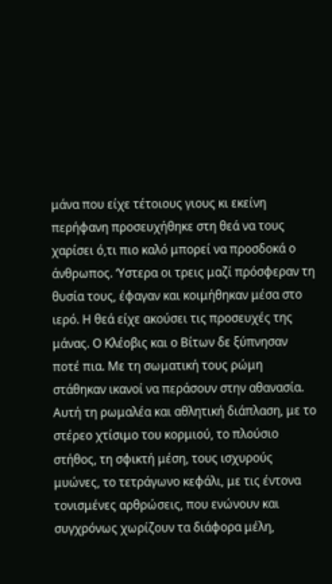μάνα που είχε τέτοιους γιους κι εκείνη περήφανη προσευχήθηκε στη θεά να τους χαρίσει ό,τι πιο καλό μπορεί να προσδοκά ο άνθρωπος. ‘Υστερα οι τρεις μαζί πρόσφεραν τη θυσία τους, έφαγαν και κοιμήθηκαν μέσα στο ιερό. Η θεά είχε ακούσει τις προσευχές της μάνας. Ο Κλέοβις και ο Βίτων δε ξύπνησαν ποτέ πια. Με τη σωματική τους ρώμη στάθηκαν ικανοί να περάσουν στην αθανασία. Αυτή τη ρωμαλέα και αθλητική διάπλαση, με το στέρεο χτίσιμο του κορμιού, το πλούσιο στήθος, τη σφικτή μέση, τους ισχυρούς μυώνες, το τετράγωνο κεφάλι, με τις έντονα τονισμένες αρθρώσεις, που ενώνουν και συγχρόνως χωρίζουν τα διάφορα μέλη,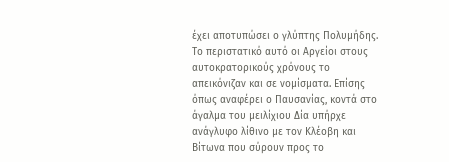έχει αποτυπώσει ο γλύπτης Πολυμήδης. Το περιστατικό αυτό οι Αργείοι στους αυτοκρατορικούς χρόνους το απεικόνιζαν και σε νομίσματα. Επίσης όπως αναφέρει ο Παυσανίας, κοντά στο άγαλμα του μειλίχιου Δία υπήρχε ανάγλυφο λίθινο με τον Κλέοβη και Βίτωνα που σύρουν προς το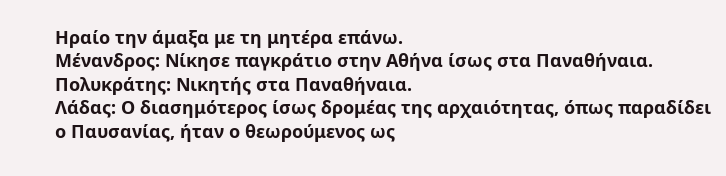Ηραίο την άμαξα με τη μητέρα επάνω.
Μένανδρος: Νίκησε παγκράτιο στην Αθήνα ίσως στα Παναθήναια.
Πολυκράτης: Νικητής στα Παναθήναια.
Λάδας: Ο διασημότερος ίσως δρομέας της αρχαιότητας, όπως παραδίδει ο Παυσανίας, ήταν ο θεωρούμενος ως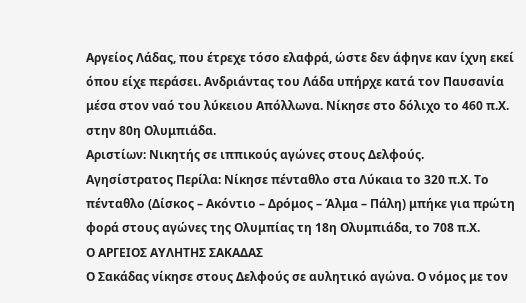Αργείος Λάδας, που έτρεχε τόσο ελαφρά, ώστε δεν άφηνε καν ίχνη εκεί όπου είχε περάσει. Ανδριάντας του Λάδα υπήρχε κατά τον Παυσανία μέσα στον ναό του λύκειου Απόλλωνα. Νίκησε στο δόλιχο το 460 π.Χ. στην 80η Ολυμπιάδα.
Αριστίων: Νικητής σε ιππικούς αγώνες στους Δελφούς.
Αγησίστρατος Περίλα: Νίκησε πένταθλο στα Λύκαια το 320 π.Χ. Το πένταθλο (Δίσκος – Ακόντιο – Δρόμος – Άλμα – Πάλη) μπήκε για πρώτη φορά στους αγώνες της Ολυμπίας τη 18η Ολυμπιάδα, το 708 π.Χ.
Ο ΑΡΓΕΙΟΣ ΑΥΛΗΤΗΣ ΣΑΚΑΔΑΣ
Ο Σακάδας νίκησε στους Δελφούς σε αυλητικό αγώνα. Ο νόμος με τον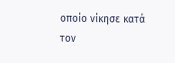οποίο νίκησε κατά τον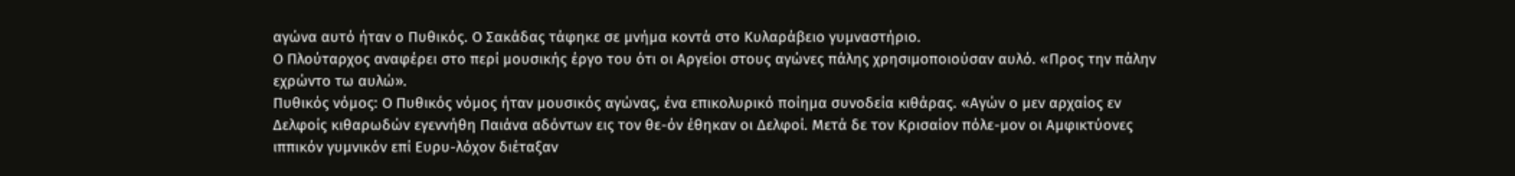αγώνα αυτό ήταν ο Πυθικός. Ο Σακάδας τάφηκε σε μνήμα κοντά στο Κυλαράβειο γυμναστήριο.
Ο Πλούταρχος αναφέρει στο περί μουσικής έργο του ότι οι Αργείοι στους αγώνες πάλης χρησιμοποιούσαν αυλό. «Προς την πάλην εχρώντο τω αυλώ».
Πυθικός νόμος: Ο Πυθικός νόμος ήταν μουσικός αγώνας, ένα επικολυρικό ποίημα συνοδεία κιθάρας. «Αγών ο μεν αρχαίος εν Δελφοίς κιθαρωδών εγεννήθη Παιάνα αδόντων εις τον θε-όν έθηκαν οι Δελφοί. Μετά δε τον Κρισαίον πόλε-μον οι Αμφικτύονες ιππικόν γυμνικόν επί Ευρυ-λόχον διέταξαν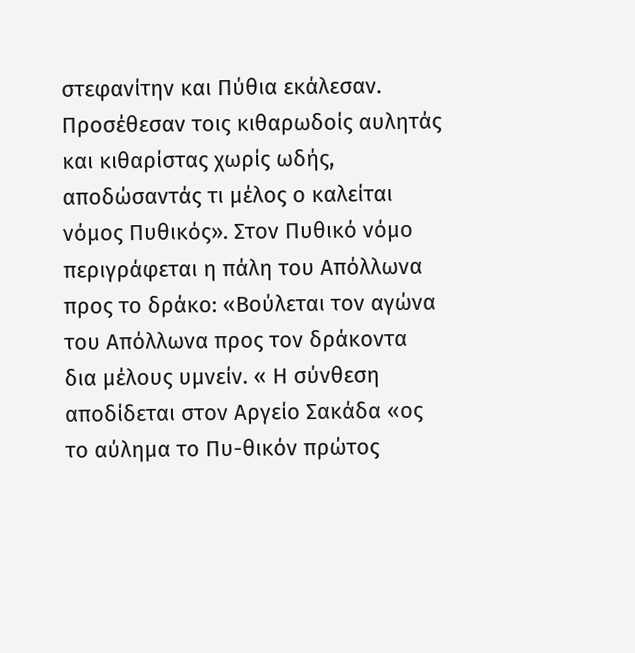στεφανίτην και Πύθια εκάλεσαν. Προσέθεσαν τοις κιθαρωδοίς αυλητάς και κιθαρίστας χωρίς ωδής, αποδώσαντάς τι μέλος ο καλείται νόμος Πυθικός». Στον Πυθικό νόμο περιγράφεται η πάλη του Απόλλωνα προς το δράκο: «Βούλεται τον αγώνα του Απόλλωνα προς τον δράκοντα δια μέλους υμνείν. « Η σύνθεση αποδίδεται στον Αργείο Σακάδα «ος το αύλημα το Πυ-θικόν πρώτος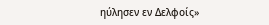ηύλησεν εν Δελφοίς»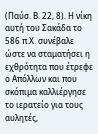(Παύσ. Β. 22, 8). Η νίκη αυτή του Σακάδα το 586 π.Χ. συνέβαλε ώστε να σταματήσει η εχθρότητα που έτρεφε ο Απόλλων και που σκόπιμα καλλιέργησε το ιερατείο για τους αυλητές,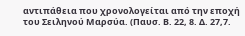αντιπάθεια που χρονολογείται από την εποχή του Σειληνού Μαρσύα. (Παυσ. Β. 22, 8. Δ. 27,7.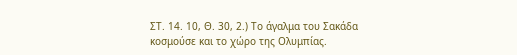ΣΤ. 14. 10, Θ. 30, 2.) Το άγαλμα του Σακάδα κοσμούσε και το χώρο της Ολυμπίας.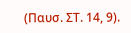(Παυσ. ΣΤ. 14, 9).